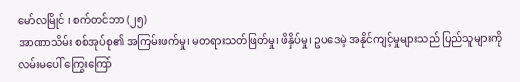မော်လမြိုင် ၊ စက်တင်ဘာ (၂၅)
အာဏာသိမ်း စစ်အုပ်စု၏ အကြမ်းဖက်မှု၊ မတရားသတ်ဖြတ်မှု၊ ဖိနှိပ်မှု၊ ဥပဒေမဲ့ အနိုင်ကျင့်မှုများသည် ပြည်သူများကို လမ်းမပေါ် ကြွေးကြော်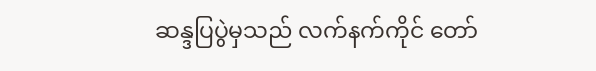ဆန္ဒပြပွဲမှသည် လက်နက်ကိုင် တော်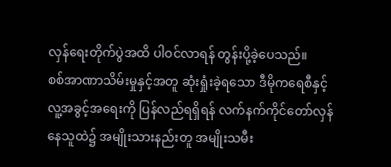လှန်ရေးတိုက်ပွဲအထိ ပါဝင်လာရန် တွန်းပို့ခဲ့ပေသည်။
စစ်အာဏာသိမ်းမှုနှင့်အတူ ဆုံးရှုံးခဲ့ရသော ဒီမိုကရေစီနှင့် လူ့အခွင့်အရေးကို ပြန်လည်ရရှိရန် လက်နက်ကိုင်တော်လှန်နေသူထဲ၌ အမျိုးသားနည်းတူ အမျိုးသမီး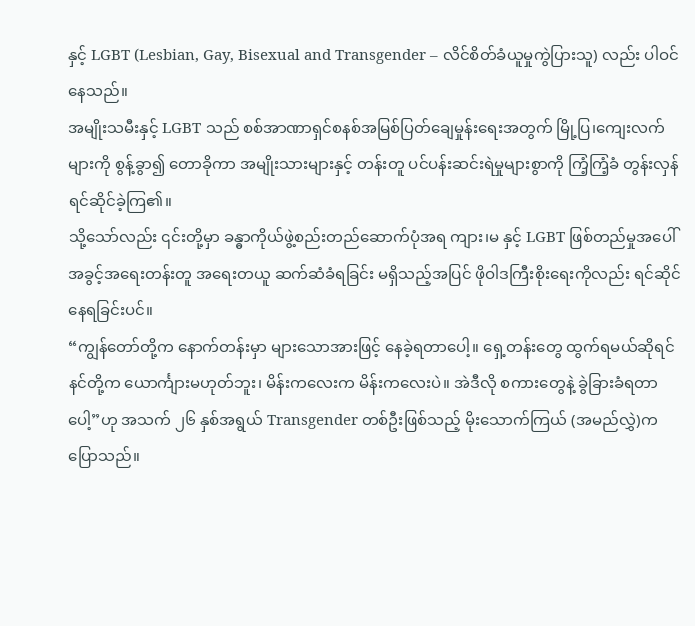နှင့် LGBT (Lesbian, Gay, Bisexual and Transgender – လိင်စိတ်ခံယူမှုကွဲပြားသူ) လည်း ပါဝင်နေသည်။
အမျိုးသမီးနှင့် LGBT သည် စစ်အာဏာရှင်စနစ်အမြစ်ပြတ်ချေမှုန်းရေးအတွက် မြို့ပြ၊ကျေးလက်များကို စွန့်ခွာ၍ တောခိုကာ အမျိုးသားများနှင့် တန်းတူ ပင်ပန်းဆင်းရဲမှုများစွာကို ကြံ့ကြံ့ခံ တွန်းလှန်ရင်ဆိုင်ခဲ့ကြ၏။
သို့သော်လည်း ၎င်းတို့မှာ ခန္ဓာကိုယ်ဖွဲ့စည်းတည်ဆောက်ပုံအရ ကျား၊မ နှင့် LGBT ဖြစ်တည်မှုအပေါ် အခွင့်အရေးတန်းတူ အရေးတယူ ဆက်ဆံခံရခြင်း မရှိသည့်အပြင် ဖိုဝါဒကြီးစိုးရေးကိုလည်း ရင်ဆိုင်နေရခြင်းပင်။
“ကျွန်တော်တို့က နောက်တန်းမှာ များသောအားဖြင့် နေခဲ့ရတာပေါ့။ ရှေ့တန်းတွေ ထွက်ရမယ်ဆိုရင် နင်တို့က ယောင်္ကျားမဟုတ်ဘူး၊ မိန်းကလေးက မိန်းကလေးပဲ။ အဲဒီလို စကားတွေနဲ့ ခွဲခြားခံရတာပေါ့”ဟု အသက် ၂၆ နှစ်အရွယ် Transgender တစ်ဦးဖြစ်သည့် မိုးသောက်ကြယ် (အမည်လွှဲ)က ပြောသည်။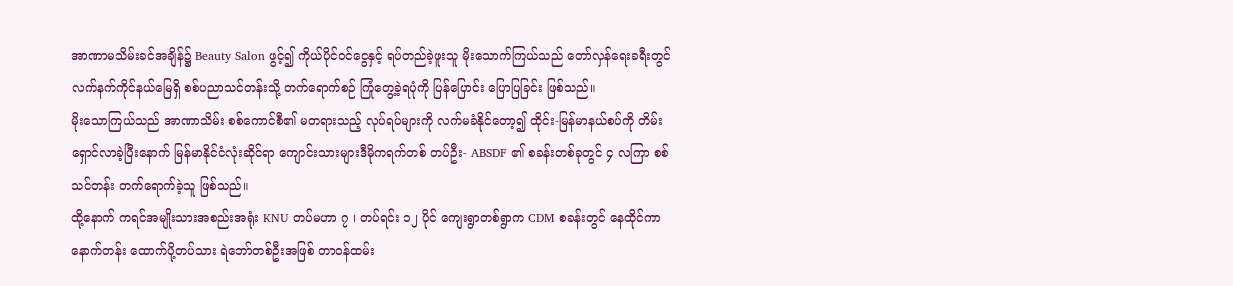အာဏာမသိမ်းခင်အချိန်၌ Beauty Salon ဖွင့်၍ ကိုယ်ပိုင်ဝင်ငွေနှင့် ရပ်တည်ခဲ့ဖူးသူ မိုးသောက်ကြယ်သည် တော်လှန်ရေးခရီးတွင် လက်နက်ကိုင်နယ်မြေရှိ စစ်ပညာသင်တန်းသို့ တက်ရောက်စဉ် ကြုံတွေ့ခဲ့ရပုံကို ပြန်ပြောင်း ပြောပြခြင်း ဖြစ်သည်။
မိုးသောကြယ်သည် အာဏာသိမ်း စစ်ကောင်စီ၏ မတရားသည့် လုပ်ရပ်များကို လက်မခံနိုင်တော့၍ ထိုင်း-မြန်မာနယ်စပ်ကို တိမ်းရှောင်လာခဲ့ပြီးနောက် မြန်မာနိုင်ငံလုံးဆိုင်ရာ ကျောင်းသားများဒီမိုကရက်တစ် တပ်ဦး- ABSDF ၏ စခန်းတစ်ခုတွင် ၄ လကြာ စစ်သင်တန်း တက်ရောက်ခဲ့သူ ဖြစ်သည်။
ထို့နောက် ကရင်အမျိုးသားအစည်းအရုံး KNU တပ်မဟာ ၇ ၊ တပ်ရင်း ၁၂ ပိုင် ကျေးရွာတစ်ရွာက CDM စခန်းတွင် နေထိုင်ကာ နောက်တန်း ထောက်ပို့တပ်သား ရဲဘော်တစ်ဦးအဖြစ် တာဝန်ထမ်း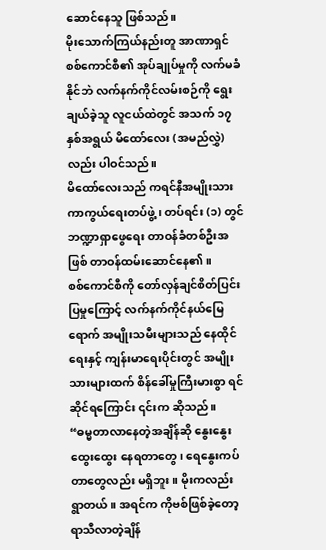ဆောင်နေသူ ဖြစ်သည်။
မိုးသောက်ကြယ်နည်းတူ အာဏာရှင်စစ်ကောင်စီ၏ အုပ်ချုပ်မှုကို လက်မခံနိုင်ဘဲ လက်နက်ကိုင်လမ်းစဉ်ကို ရွေးချယ်ခဲ့သူ လူငယ်ထဲတွင် အသက် ၁၇ နှစ်အရွယ် မိထော်လေး (အမည်လွှဲ) လည်း ပါဝင်သည်။
မိထော်လေးသည် ကရင်နီအမျိုးသား ကာကွယ်ရေးတပ်ဖွဲ့၊ တပ်ရင်း (၁) တွင် ဘဏ္ဍာရှာဖွေရေး တာဝန်ခံတစ်ဦးအဖြစ် တာဝန်ထမ်းဆောင်နေ၏။
စစ်ကောင်စီကို တော်လှန်ချင်စိတ်ပြင်းပြမှုကြောင့် လက်နက်ကိုင်နယ်မြေရောက် အမျိုးသမီးများသည် နေထိုင်ရေးနှင့် ကျန်းမာရေးပိုင်းတွင် အမျိုးသားများထက် စိန်ခေါ်မှုကြီးမားစွာ ရင်ဆိုင်ရကြောင်း ၎င်းက ဆိုသည်။
“ဓမ္မတာလာနေတဲ့အချိန်ဆို နွေးနွေးထွေးထွေး နေရတာတွေ၊ ရေနွေးကပ်တာတွေလည်း မရှိဘူး။ မိုးကလည်း ရွာတယ်။ အရင်က ကိုဗစ်ဖြစ်ခဲ့တော့ ရာသီလာတဲ့ချိန်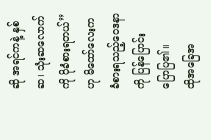ဆို အရင်ကနဲ့ နှစ်ဆ၊ သုံးဆလောက်ကို ပိုခံစားရတယ်” ဟု မိထော်လေးက ခံစားရသည့်ဝေဒနာကို ပြန်ပြောင်း ပြောပြ၏။
ထိုအခြေအ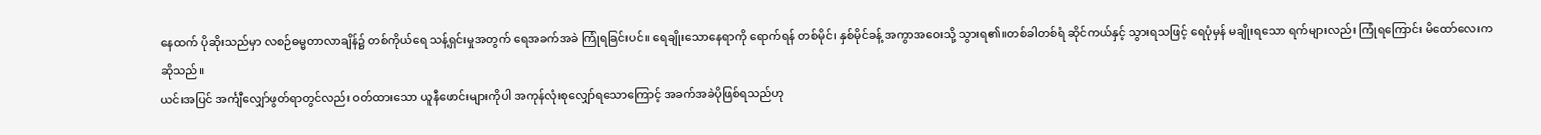နေထက် ပိုဆိုးသည်မှာ လစဉ်ဓမ္မတာလာချိန်၌ တစ်ကိုယ်ရေ သန့်ရှင်းမှုအတွက် ရေအခက်အခဲ ကြုံရခြင်းပင်။ ရေချိုးသောနေရာကို ရောက်ရန် တစ်မိုင်၊ နှစ်မိုင်ခန့် အကွာအဝေးသို့ သွားရ၏။တစ်ခါတစ်ရံ ဆိုင်ကယ်နှင့် သွားရသဖြင့် ရေပုံမှန် မချိုးရသော ရက်များလည်း ကြုံရကြောင်း မိထော်လေးက ဆိုသည်။
ယင်းအပြင် အင်္ကျီလျှော်ဖွတ်ရာတွင်လည်း ဝတ်ထားသော ယူနီဖောင်းများကိုပါ အကုန်လုံးစုလျှော်ရသောကြောင့် အခက်အခဲပိုဖြစ်ရသည်ဟု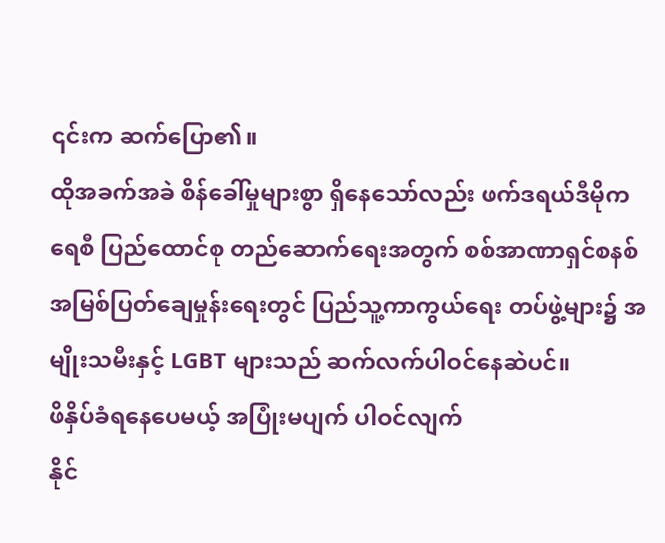၎င်းက ဆက်ပြော၏။
ထိုအခက်အခဲ စိန်ခေါ်မှုများစွာ ရှိနေသော်လည်း ဖက်ဒရယ်ဒီမိုကရေစီ ပြည်ထောင်စု တည်ဆောက်ရေးအတွက် စစ်အာဏာရှင်စနစ် အမြစ်ပြတ်ချေမှုန်းရေးတွင် ပြည်သူ့ကာကွယ်ရေး တပ်ဖွဲ့များ၌ အမျိုးသမီးနှင့် LGBT များသည် ဆက်လက်ပါဝင်နေဆဲပင်။
ဖိနှိပ်ခံရနေပေမယ့် အပြုံးမပျက် ပါဝင်လျက်
နိုင်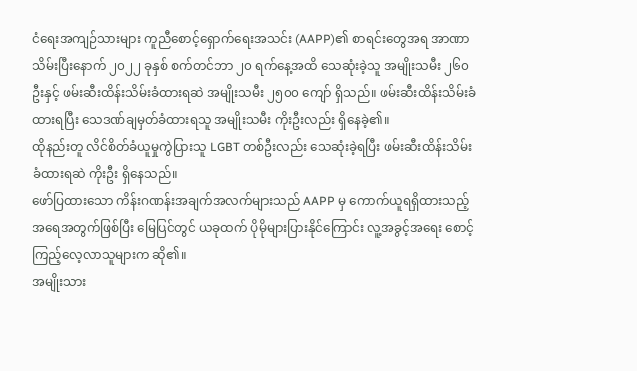ငံရေးအကျဉ်သားများ ကူညီစောင့်ရှောက်ရေးအသင်း (AAPP)၏ စာရင်းတွေအရ အာဏာသိမ်းပြီးနောက် ၂၀၂၂ ခုနှစ် စက်တင်ဘာ ၂၀ ရက်နေ့အထိ သေဆုံးခဲ့သူ အမျိုးသမီး ၂၆၀ ဦးနှင့် ဖမ်းဆီးထိန်းသိမ်းခံထားရဆဲ အမျိုးသမီး ၂၅၀၀ ကျော် ရှိသည်။ ဖမ်းဆီးထိန်းသိမ်းခံထားရပြီး သေဒဏ်ချမှတ်ခံထားရသူ အမျိုးသမီး ကိုးဦးလည်း ရှိနေခဲ့၏။
ထိုနည်းတူ လိင်စိတ်ခံယူမှုကွဲပြားသူ LGBT တစ်ဦးလည်း သေဆုံးခဲ့ရပြီး ဖမ်းဆီးထိန်းသိမ်းခံထားရဆဲ ကိုးဦး ရှိနေသည်။
ဖော်ပြထားသော ကိန်းဂဏန်းအချက်အလက်များသည် AAPP မှ ကောက်ယူရရှိထားသည့် အရေအတွက်ဖြစ်ပြီး မြေပြင်တွင် ယခုထက် ပိုမိုများပြားနိုင်ကြောင်း လူ့အခွင့်အရေး စောင့်ကြည့်လေ့လာသူများက ဆို၏။
အမျိုးသား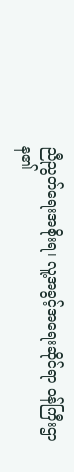ညီညွတ်ရေးအစိုးရ၊ လူ့အခွင့်အရေးဆိုင်ရာ ဝန်ကြီးဌာန၏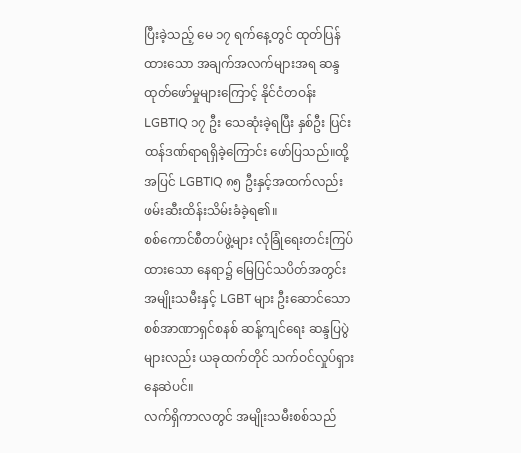ပြီးခဲ့သည့် မေ ၁၇ ရက်နေ့တွင် ထုတ်ပြန်ထားသော အချက်အလက်များအရ ဆန္ဒထုတ်ဖော်မှုများကြောင့် နိုင်ငံတဝန်း LGBTIQ ၁၇ ဦး သေဆုံးခဲ့ရပြီး နှစ်ဦး ပြင်းထန်ဒဏ်ရာရရှိခဲ့ကြောင်း ဖော်ပြသည်။ထို့အပြင် LGBTIQ ၈၅ ဦးနှင့်အထက်လည်း ဖမ်းဆီးထိန်းသိမ်းခံခဲ့ရ၏။
စစ်ကောင်စီတပ်ဖွဲ့များ လုံခြုံရေးတင်းကြပ်ထားသော နေရာ၌ မြေပြင်သပိတ်အတွင်း အမျိုးသမီးနှင့် LGBT များ ဦးဆောင်သော စစ်အာဏာရှင်စနစ် ဆန့်ကျင်ရေး ဆန္ဒပြပွဲများလည်း ယခုထက်တိုင် သက်ဝင်လှုပ်ရှားနေဆဲပင်။
လက်ရှိကာလတွင် အမျိုးသမီးစစ်သည်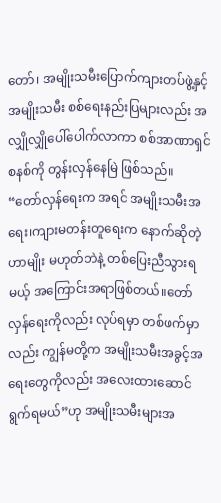တော်၊ အမျိုးသမီးပြောက်ကျားတပ်ဖွဲ့နှင့် အမျိုးသမီး စစ်ရေးနည်းပြများလည်း အလျှိုလျှိုပေါ်ပေါက်လာကာ စစ်အာဏာရှင်စနစ်ကို တွန်းလှန်နေမြဲ ဖြစ်သည်။
“တော်လှန်ရေးက အရင် အမျိုးသမီးအရေး၊ကျားမတန်းတူရေးက နောက်ဆိုတဲ့ဟာမျိုး မဟုတ်ဘဲနဲ့ တစ်ပြေးညီသွားရမယ့် အကြောင်းအရာဖြစ်တယ်။တော်လှန်ရေးကိုလည်း လုပ်ရမှာ တစ်ဖက်မှာလည်း ကျွန်မတို့က အမျိုးသမီးအခွင့်အရေးတွေကိုလည်း အလေးထားဆောင်ရွက်ရမယ်”ဟု အမျိုးသမီးများအ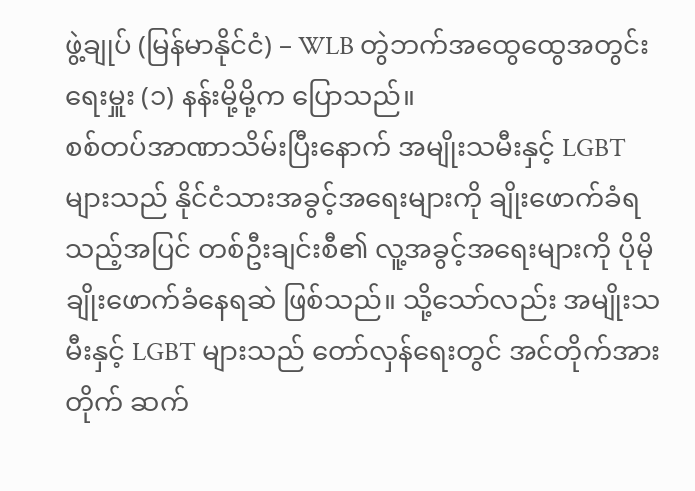ဖွဲ့ချုပ် (မြန်မာနိုင်ငံ) – WLB တွဲဘက်အထွေထွေအတွင်းရေးမှူး (၁) နန်းမို့မို့က ပြောသည်။
စစ်တပ်အာဏာသိမ်းပြီးနောက် အမျိုးသမီးနှင့် LGBT များသည် နိုင်ငံသားအခွင့်အရေးများကို ချိုးဖောက်ခံရသည့်အပြင် တစ်ဦးချင်းစီ၏ လူ့အခွင့်အရေးများကို ပိုမိုချိုးဖောက်ခံနေရဆဲ ဖြစ်သည်။ သို့သော်လည်း အမျိုးသမီးနှင့် LGBT များသည် တော်လှန်ရေးတွင် အင်တိုက်အားတိုက် ဆက်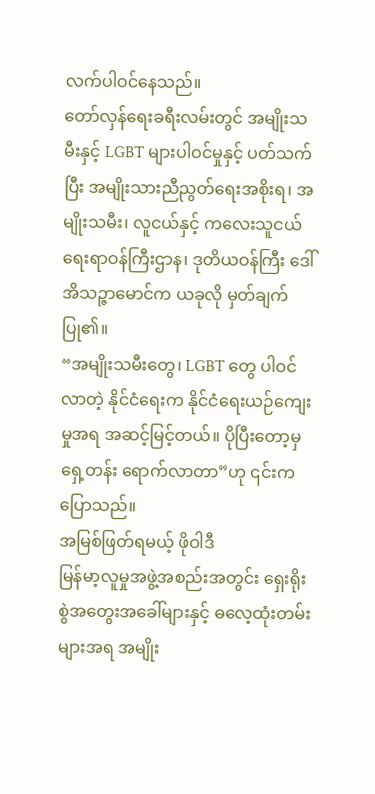လက်ပါဝင်နေသည်။
တော်လှန်ရေးခရီးလမ်းတွင် အမျိုးသမီးနှင့် LGBT များပါဝင်မှုနှင့် ပတ်သက်ပြီး အမျိုးသားညီညွတ်ရေးအစိုးရ၊ အမျိုးသမီး၊ လူငယ်နှင့် ကလေးသူငယ်ရေးရာဝန်ကြီးဌာန၊ ဒုတိယဝန်ကြီး ဒေါ်အိသဉ္ဇာမောင်က ယခုလို မှတ်ချက်ပြု၏။
“အမျိုးသမီးတွေ၊ LGBT တွေ ပါဝင်လာတဲ့ နိုင်ငံရေးက နိုင်ငံရေးယဉ်ကျေးမှုအရ အဆင့်မြင့်တယ်။ ပိုပြီးတော့မှ ရှေ့တန်း ရောက်လာတာ”ဟု ၎င်းက ပြောသည်။
အမြစ်ဖြတ်ရမယ့် ဖိုဝါဒီ
မြန်မာ့လူမှုအဖွဲ့အစည်းအတွင်း ရှေးရိုးစွဲအတွေးအခေါ်များနှင့် ဓလေ့ထုံးတမ်းများအရ အမျိုး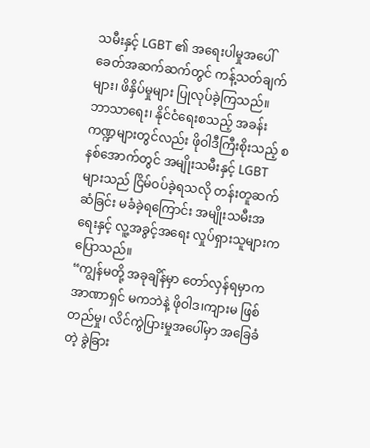သမီးနှင့် LGBT ၏ အရေးပါမှုအပေါ် ခေတ်အဆက်ဆက်တွင် ကန့်သတ်ချက်များ၊ ဖိနှိပ်မှုများ ပြုလုပ်ခဲ့ကြသည်။
ဘာသာရေး၊ နိုင်ငံရေးစသည့် အခန်းကဏ္ဍများတွင်လည်း ဖိုဝါဒီကြီးစိုးသည့် စနစ်အောက်တွင် အမျိုးသမီးနှင့် LGBT များသည် ငြိမ်ဝပ်ခဲ့ရသလို တန်းတူဆက်ဆံခြင်း မခံခဲ့ရကြောင်း အမျိုးသမီးအရေးနှင့် လူ့အခွင့်အရေး လှုပ်ရှားသူများက ပြောသည်။
“ကျွန်မတို့ အခုချိန်မှာ တော်လှန်ရမှာက အာဏာရှင် မကဘဲနဲ့ ဖိုဝါဒ၊ကျားမ ဖြစ်တည်မှု၊ လိင်ကွဲပြားမှုအပေါ်မှာ အခြေခံတဲ့ ခွဲခြား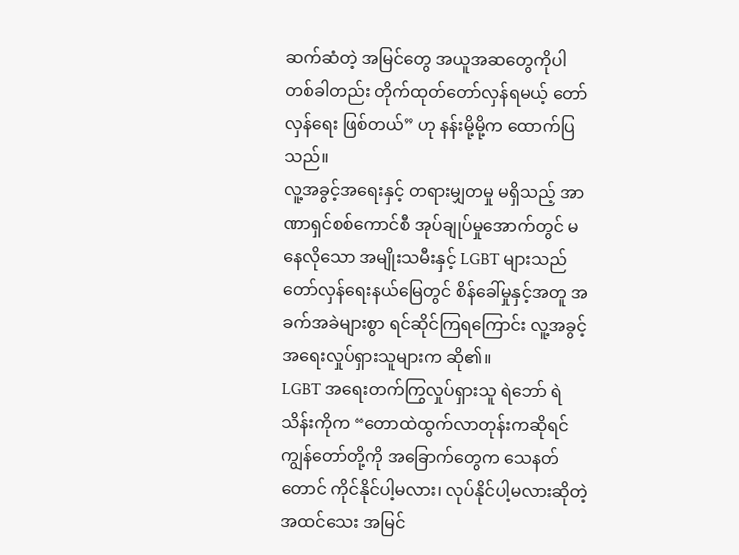ဆက်ဆံတဲ့ အမြင်တွေ အယူအဆတွေကိုပါ တစ်ခါတည်း တိုက်ထုတ်တော်လှန်ရမယ့် တော်လှန်ရေး ဖြစ်တယ်” ဟု နန်းမို့မို့က ထောက်ပြသည်။
လူ့အခွင့်အရေးနှင့် တရားမျှတမှု မရှိသည့် အာဏာရှင်စစ်ကောင်စီ အုပ်ချုပ်မှုအောက်တွင် မနေလိုသော အမျိုးသမီးနှင့် LGBT များသည် တော်လှန်ရေးနယ်မြေတွင် စိန်ခေါ်မှုနှင့်အတူ အခက်အခဲများစွာ ရင်ဆိုင်ကြရကြောင်း လူ့အခွင့်အရေးလှုပ်ရှားသူများက ဆို၏။
LGBT အရေးတက်ကြွလှုပ်ရှားသူ ရဲဘော် ရဲသိန်းကိုက “တောထဲထွက်လာတုန်းကဆိုရင် ကျွန်တော်တို့ကို အခြောက်တွေက သေနတ်တောင် ကိုင်နိုင်ပါ့မလား၊ လုပ်နိုင်ပါ့မလားဆိုတဲ့ အထင်သေး အမြင်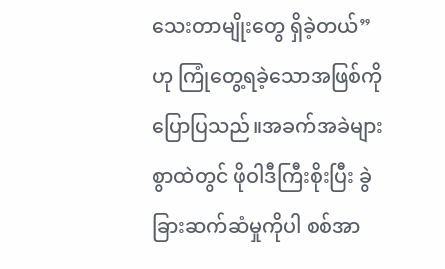သေးတာမျိုးတွေ ရှိခဲ့တယ်” ဟု ကြုံတွေ့ရခဲ့သောအဖြစ်ကို ပြောပြသည်။အခက်အခဲများစွာထဲတွင် ဖိုဝါဒီကြီးစိုးပြီး ခွဲခြားဆက်ဆံမှုကိုပါ စစ်အာ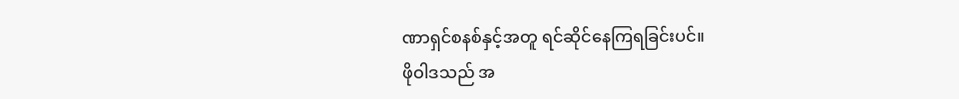ဏာရှင်စနစ်နှင့်အတူ ရင်ဆိုင်နေကြရခြင်းပင်။
ဖိုဝါဒသည် အ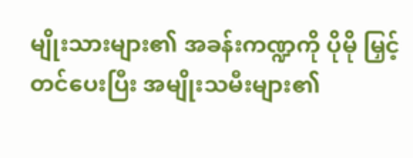မျိုးသားများ၏ အခန်းကဏ္ဍကို ပိုမို မြှင့်တင်ပေးပြီး အမျိုးသမီးများ၏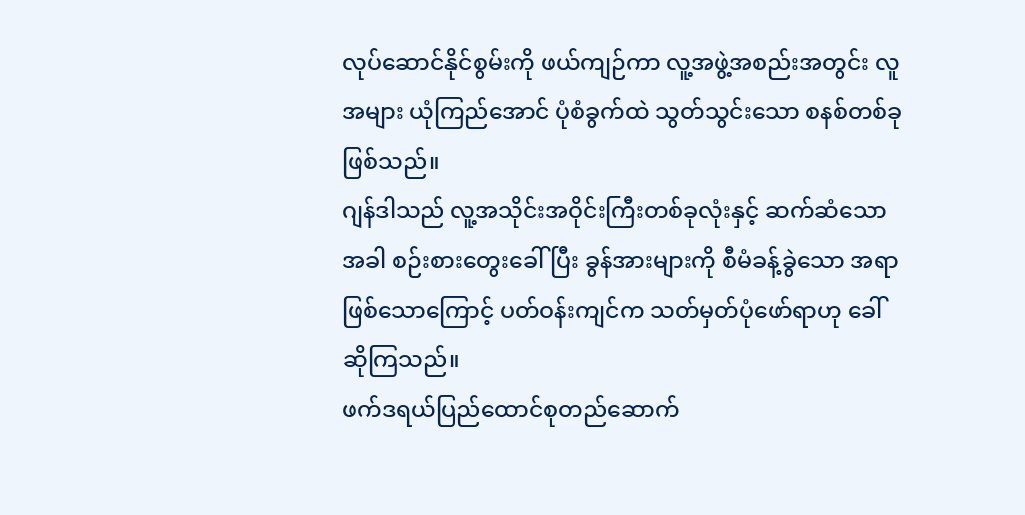လုပ်ဆောင်နိုင်စွမ်းကို ဖယ်ကျဉ်ကာ လူ့အဖွဲ့အစည်းအတွင်း လူအများ ယုံကြည်အောင် ပုံစံခွက်ထဲ သွတ်သွင်းသော စနစ်တစ်ခုဖြစ်သည်။
ဂျန်ဒါသည် လူ့အသိုင်းအဝိုင်းကြီးတစ်ခုလုံးနှင့် ဆက်ဆံသောအခါ စဉ်းစားတွေးခေါ်ပြီး ခွန်အားများကို စီမံခန့်ခွဲသော အရာဖြစ်သောကြောင့် ပတ်ဝန်းကျင်က သတ်မှတ်ပုံဖော်ရာဟု ခေါ်ဆိုကြသည်။
ဖက်ဒရယ်ပြည်ထောင်စုတည်ဆောက်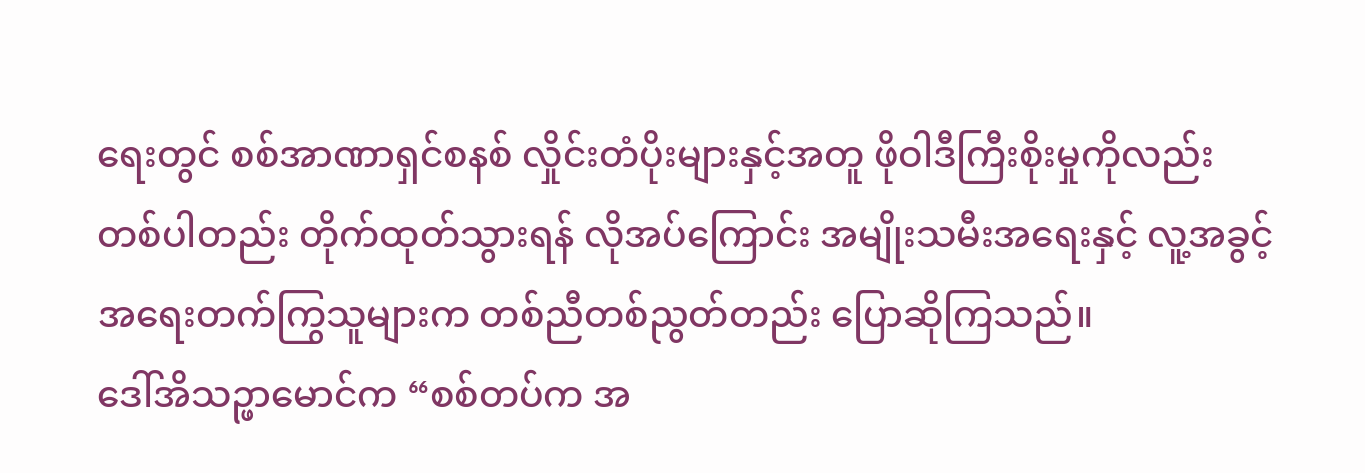ရေးတွင် စစ်အာဏာရှင်စနစ် လှိုင်းတံပိုးများနှင့်အတူ ဖိုဝါဒီကြီးစိုးမှုကိုလည်း တစ်ပါတည်း တိုက်ထုတ်သွားရန် လိုအပ်ကြောင်း အမျိုးသမီးအရေးနှင့် လူ့အခွင့်အရေးတက်ကြွသူများက တစ်ညီတစ်ညွတ်တည်း ပြောဆိုကြသည်။
ဒေါ်အိသဉ္ဖာမောင်က “စစ်တပ်က အ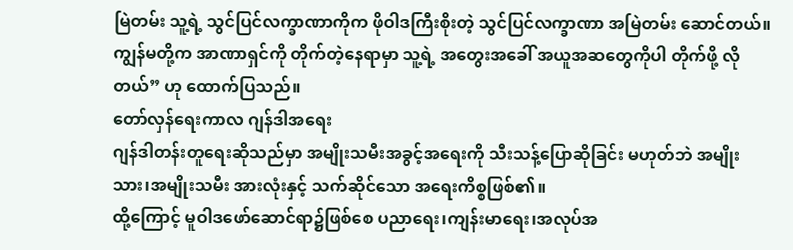မြဲတမ်း သူ့ရဲ့ သွင်ပြင်လက္ခာဏာကိုက ဖိုဝါဒကြီးစိုးတဲ့ သွင်ပြင်လက္ခာဏာ အမြဲတမ်း ဆောင်တယ်။ ကျွန်မတို့က အာဏာရှင်ကို တိုက်တဲ့နေရာမှာ သူ့ရဲ့ အတွေးအခေါ် အယူအဆတွေကိုပါ တိုက်ဖို့ လိုတယ်” ဟု ထောက်ပြသည်။
တော်လှန်ရေးကာလ ဂျန်ဒါအရေး
ဂျန်ဒါတန်းတူရေးဆိုသည်မှာ အမျိုးသမီးအခွင့်အရေးကို သီးသန့်ပြောဆိုခြင်း မဟုတ်ဘဲ အမျိုးသား၊အမျိုးသမီး အားလုံးနှင့် သက်ဆိုင်သော အရေးကိစ္စဖြစ်၏။
ထို့ကြောင့် မူဝါဒဖော်ဆောင်ရာ၌ဖြစ်စေ ပညာရေး၊ကျန်းမာရေး၊အလုပ်အ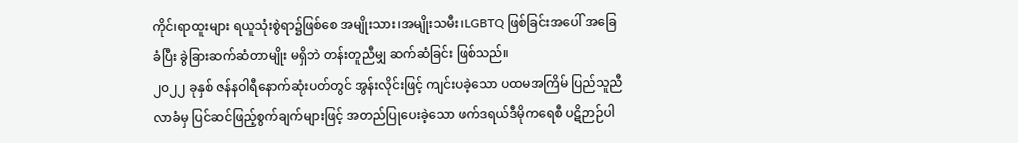ကိုင်၊ရာထူးများ ရယူသုံးစွဲရာ၌ဖြစ်စေ အမျိုးသား၊အမျိုးသမီး၊LGBTQ ဖြစ်ခြင်းအပေါ် အခြေခံပြီး ခွဲခြားဆက်ဆံတာမျိုး မရှိဘဲ တန်းတူညီမျှ ဆက်ဆံခြင်း ဖြစ်သည်။
၂၀၂၂ ခုနှစ် ဇန်နဝါရီနောက်ဆုံးပတ်တွင် အွန်းလိုင်းဖြင့် ကျင်းပခဲ့သော ပထမအကြိမ် ပြည်သူညီလာခံမှ ပြင်ဆင်ဖြည့်စွက်ချက်များဖြင့် အတည်ပြုပေးခဲ့သော ဖက်ဒရယ်ဒီမိုကရေစီ ပဋိဉာဉ်ပါ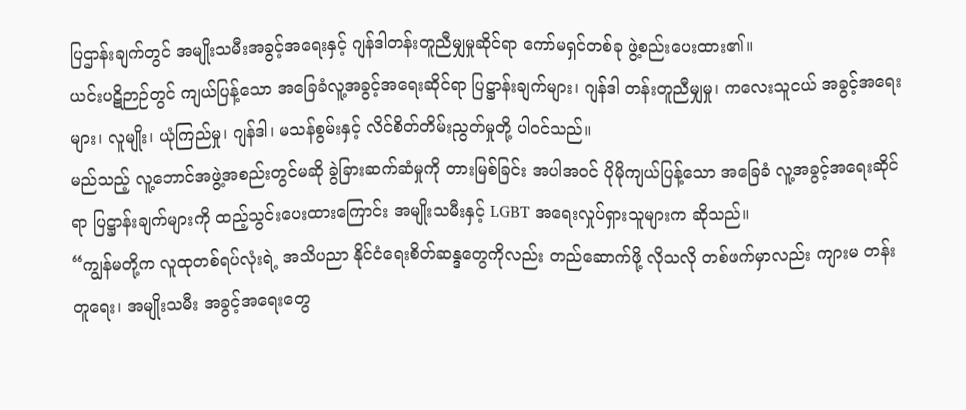ပြဌာန်းချက်တွင် အမျိုးသမီးအခွင့်အရေးနှင့် ဂျန်ဒါတန်းတူညီမျှမှုဆိုင်ရာ ကော်မရှင်တစ်ခု ဖွဲ့စည်းပေးထား၏။
ယင်းပဋိဉာဉ်တွင် ကျယ်ပြန့်သော အခြေခံလူ့အခွင့်အရေးဆိုင်ရာ ပြဋ္ဌာန်းချက်များ၊ ဂျန်ဒါ တန်းတူညီမျှမှု၊ ကလေးသူငယ် အခွင့်အရေးများ၊ လူမျိုး၊ ယုံကြည်မှု၊ ဂျန်ဒါ၊ မသန်စွမ်းနှင့် လိင်စိတ်တိမ်းညွတ်မှုတို့ ပါဝင်သည်။
မည်သည့် လူ့ဘောင်အဖွဲ့အစည်းတွင်မဆို ခွဲခြားဆက်ဆံမှုကို တားမြစ်ခြင်း အပါအဝင် ပိုမိုကျယ်ပြန့်သော အခြေခံ လူ့အခွင့်အရေးဆိုင်ရာ ပြဋ္ဌာန်းချက်များကို ထည့်သွင်းပေးထားကြောင်း အမျိုးသမီးနှင့် LGBT အရေးလှုပ်ရှားသူများက ဆိုသည်။
“ကျွန်မတို့က လူထုတစ်ရပ်လုံးရဲ့ အသိပညာ နိုင်ငံရေးစိတ်ဆန္ဒတွေကိုလည်း တည်ဆောက်ဖို့ လိုသလို တစ်ဖက်မှာလည်း ကျားမ တန်းတူရေး၊ အမျိုးသမီး အခွင့်အရေးတွေ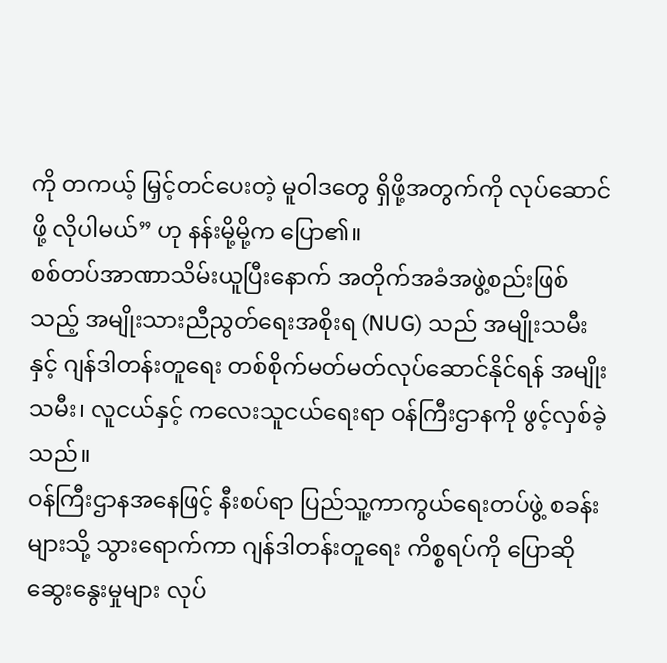ကို တကယ့် မြှင့်တင်ပေးတဲ့ မူဝါဒတွေ ရှိဖို့အတွက်ကို လုပ်ဆောင်ဖို့ လိုပါမယ်” ဟု နန်းမို့မို့က ပြော၏။
စစ်တပ်အာဏာသိမ်းယူပြီးနောက် အတိုက်အခံအဖွဲ့စည်းဖြစ်သည့် အမျိုးသားညီညွတ်ရေးအစိုးရ (NUG) သည် အမျိုးသမီးနှင့် ဂျန်ဒါတန်းတူရေး တစ်စိုက်မတ်မတ်လုပ်ဆောင်နိုင်ရန် အမျိုးသမီး၊ လူငယ်နှင့် ကလေးသူငယ်ရေးရာ ဝန်ကြီးဌာနကို ဖွင့်လှစ်ခဲ့သည်။
ဝန်ကြီးဌာနအနေဖြင့် နီးစပ်ရာ ပြည်သူ့ကာကွယ်ရေးတပ်ဖွဲ့ စခန်းများသို့ သွားရောက်ကာ ဂျန်ဒါတန်းတူရေး ကိစ္စရပ်ကို ပြောဆိုဆွေးနွေးမှုများ လုပ်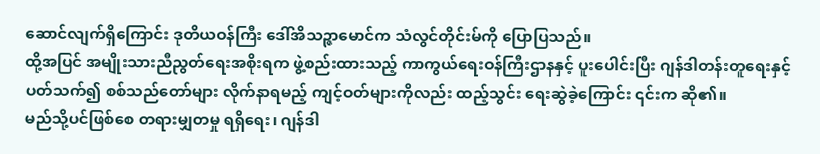ဆောင်လျက်ရှိကြောင်း ဒုတိယဝန်ကြီး ဒေါ်အိသဉ္ဇာမောင်က သံလွင်တိုင်းမ်ကို ပြောပြသည်။
ထို့အပြင် အမျိုးသားညီညွတ်ရေးအစိုးရက ဖွဲ့စည်းထားသည့် ကာကွယ်ရေးဝန်ကြီးဌာနနှင့် ပူးပေါင်းပြီး ဂျန်ဒါတန်းတူရေးနှင့် ပတ်သက်၍ စစ်သည်တော်များ လိုက်နာရမည့် ကျင့်ဝတ်များကိုလည်း ထည့်သွင်း ရေးဆွဲခဲ့ကြောင်း ၎င်းက ဆို၏။
မည်သို့ပင်ဖြစ်စေ တရားမျှတမှု ရရှိရေး၊ ဂျန်ဒါ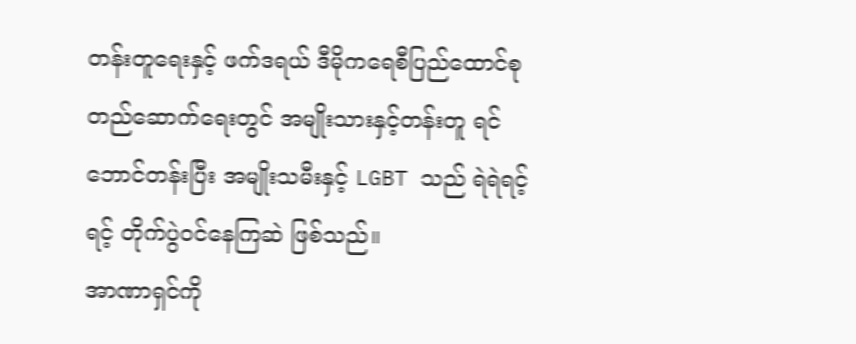တန်းတူရေးနှင့် ဖက်ဒရယ် ဒီမိုကရေစီပြည်ထောင်စု တည်ဆောက်ရေးတွင် အမျိုးသားနှင့်တန်းတူ ရင်ဘောင်တန်းပြီး အမျိုးသမီးနှင့် LGBT သည် ရဲရဲရင့်ရင့် တိုက်ပွဲဝင်နေကြဆဲ ဖြစ်သည်။
အာဏာရှင်ကို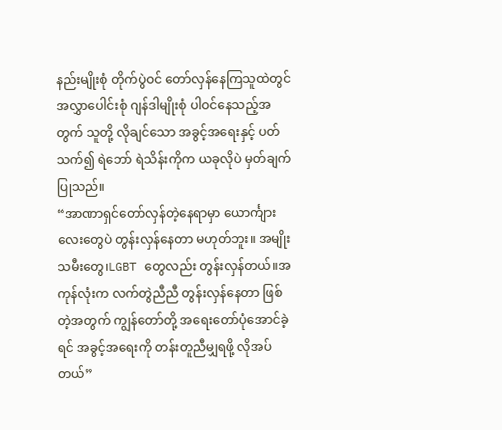နည်းမျိုးစုံ တိုက်ပွဲဝင် တော်လှန်နေကြသူထဲတွင် အလွှာပေါင်းစုံ ဂျန်ဒါမျိုးစုံ ပါဝင်နေသည့်အတွက် သူတို့ လိုချင်သော အခွင့်အရေးနှင့် ပတ်သက်၍ ရဲဘော် ရဲသိန်းကိုက ယခုလိုပဲ မှတ်ချက်ပြုသည်။
“အာဏာရှင်တော်လှန်တဲ့နေရာမှာ ယောင်္ကျားလေးတွေပဲ တွန်းလှန်နေတာ မဟုတ်ဘူး။ အမျိုးသမီးတွေ၊LGBT တွေလည်း တွန်းလှန်တယ်။အကုန်လုံးက လက်တွဲညီညီ တွန်းလှန်နေတာ ဖြစ်တဲ့အတွက် ကျွန်တော်တို့ အရေးတော်ပုံအောင်ခဲ့ရင် အခွင့်အရေးကို တန်းတူညီမျှရဖို့ လိုအပ်တယ်”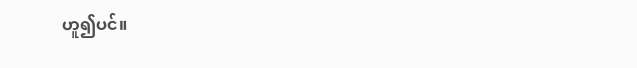ဟူ၍ပင်။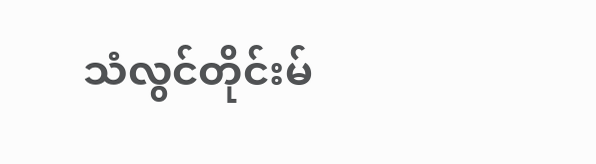သံလွင်တိုင်းမ်